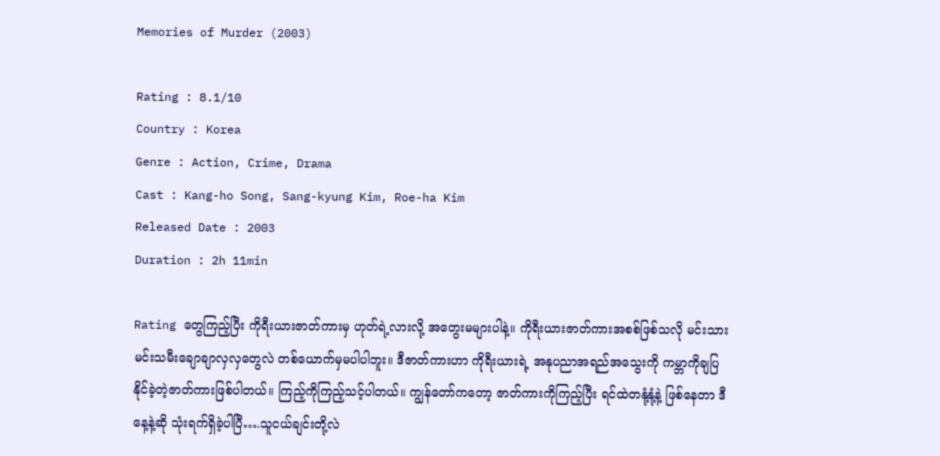Memories of Murder (2003)

Rating : 8.1/10
Country : Korea
Genre : Action, Crime, Drama
Cast : Kang-ho Song, Sang-kyung Kim, Roe-ha Kim
Released Date : 2003
Duration : 2h 11min

Rating တွေကြည့်ပြီး ကိုရီးယားဇာတ်ကားမှ ဟုတ်ရဲ့လားလို့ အတွေးမများပါနဲ့။ ကိုရီးယားဇာတ်ကားအစစ်ဖြစ်သလို မင်းသားမင်းသမီးချောချာလှလှတွေလဲ တစ်ယောက်မှမပါပါဘူး။ ဒီဇာတ်ကားဟာ ကိုရီးယားရဲ့ အနုပညာအရည်အသွေးကို ကမ္ဘာကိုချပြနိုင်ခဲ့တဲ့ဇာတ်ကားဖြစ်ပါတယ်။ ကြည့်ကိုကြည့်သင့်ပါတယ်။ ကျွန်တော်ကတော့ ဇာတ်ကားကိုကြည့်ပြီး ရင်ထဲတနုံ့နုံ့နဲ့ ဖြစ်နေတာ ဒီနေ့နဲ့ဆို သုံးရက်ရှိခဲ့ပါပြီ….သူငယ်ချင်းတို့လဲ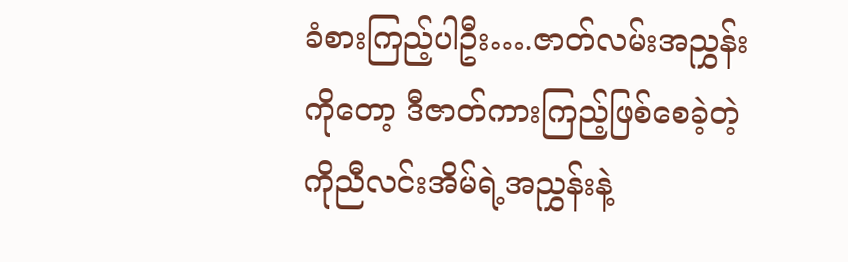ခံစားကြည့်ပါဦး….ဇာတ်လမ်းအညွှန်းကိုတော့ ဒီဇာတ်ကားကြည့်ဖြစ်စေခဲ့တဲ့ ကိုညီလင်းအိမ်ရဲ့အညွှန်းနဲ့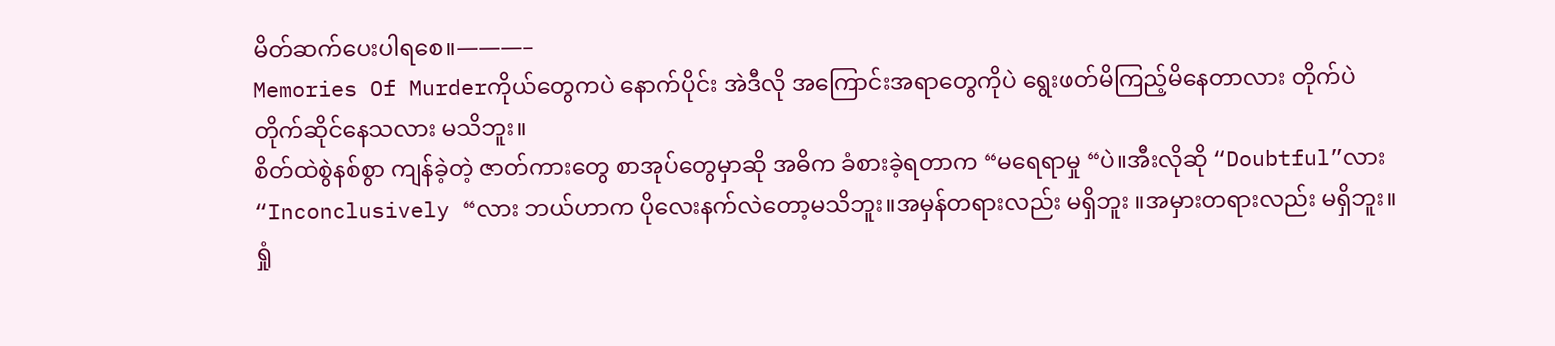မိတ်ဆက်ပေးပါရစေ။———–
Memories Of Murderကိုယ်တွေကပဲ နောက်ပိုင်း အဲဒီလို အကြောင်းအရာတွေကိုပဲ ရွေးဖတ်မိကြည့်မိနေတာလား တိုက်ပဲတိုက်ဆိုင်နေသလား မသိဘူး။
စိတ်ထဲစွဲနစ်စွာ ကျန်ခဲ့တဲ့ ဇာတ်ကားတွေ စာအုပ်တွေမှာဆို အဓိက ခံစားခဲ့ရတာက “မရေရာမှု “ပဲ။အီးလိုဆို “Doubtful”လား “Inconclusively “လား ဘယ်ဟာက ပိုလေးနက်လဲတော့မသိဘူး။အမှန်တရားလည်း မရှိဘူး ။အမှားတရားလည်း မရှိဘူး။ရှုံ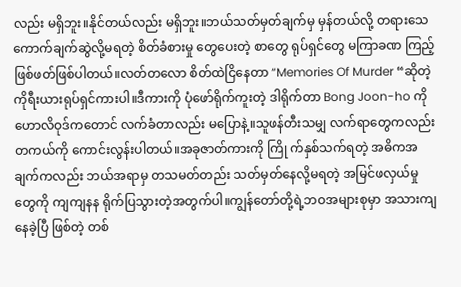လည်း မရှိဘူး။နိုင်တယ်လည်း မရှိဘူး။ဘယ်သတ်မှတ်ချက်မှ မှန်တယ်လို့ တရားသေ ကောက်ချက်ဆွဲလို့မရတဲ့ စိတ်ခံစားမှု တွေပေးတဲ့ စာတွေ ရုပ်ရှင်တွေ မကြာခဏ ကြည့်ဖြစ်ဖတ်ဖြစ်ပါတယ်။လတ်တလော စိတ်ထဲငြိနေတာ “Memories Of Murder “ဆိုတဲ့ ကိုရီးယားရုပ်ရှင်ကားပါ။ဒီကားကို ပုံဖော်ရိုက်ကူးတဲ့ ဒါရိုက်တာ Bong Joon-ho ကို ဟောလိဝုဒ်ကတောင် လက်ခံတာလည်း မပြောနဲ့။သူဖန်တီးသမျှ လက်ရာတွေကလည်း တကယ်ကို ကောင်းလွန်းပါတယ်။အခုဇာတ်ကားကို ကြို က်နှစ်သက်ရတဲ့ အဓိကအချက်ကလည်း ဘယ်အရာမှ တသမတ်တည်း သတ်မှတ်နေလို့မရတဲ့ အမြင်ဖလှယ်မှု တွေကို ကျကျနန ရိုက်ပြသွားတဲ့အတွက်ပါ။ကျွန်တော်တို့ရဲ့ဘဝအများစုမှာ အသားကျနေခဲ့ပြီ ဖြစ်တဲ့ တစ်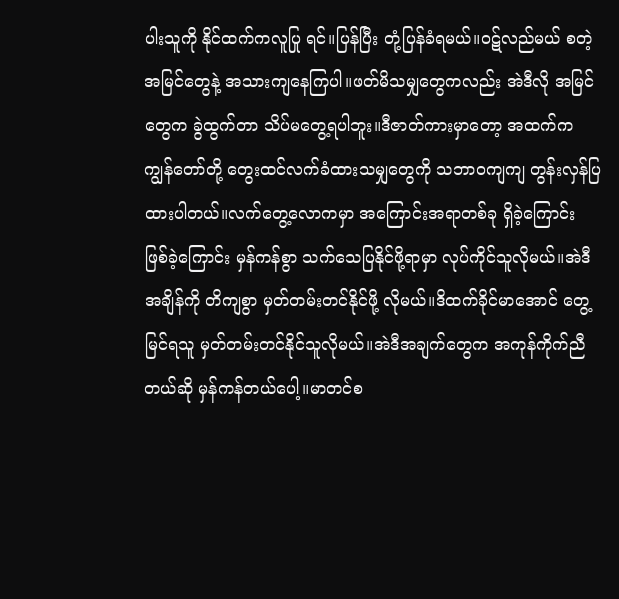ပါးသူကို နိုင်ထက်ကလူပြု ရင်။ပြန်ပြီး တုံ့ပြန်ခံရမယ်။ဝဋ်လည်မယ် စတဲ့အမြင်တွေနဲ့ အသားကျနေကြပါ။ဖတ်မိသမျှတွေကလည်း အဲဒီလို အမြင်တွေက ခွဲထွက်တာ သိပ်မတွေ့ရပါဘူး။ဒီဇာတ်ကားမှာတော့ အထက်က ကျွန်တော်တို့ တွေးထင်လက်ခံထားသမျှတွေကို သဘာဝကျကျ တွန်းလှန်ပြထားပါတယ်။လက်တွေ့လောကမှာ အကြောင်းအရာတစ်ခု ရှိခဲ့ကြောင်း ဖြစ်ခဲ့ကြောင်း မှန်ကန်စွာ သက်သေပြနိုင်ဖို့ရာမှာ လုပ်ကိုင်သူလိုမယ်။အဲဒီအချိန်ကို တိကျစွာ မှတ်တမ်းတင်နိုင်ဖို့ လိုမယ်။ဒိထက်ခိုင်မာအောင် တွေ့မြင်ရသူ မှတ်တမ်းတင်နိုင်သူလိုမယ်။အဲဒီအချက်တွေက အကုန်ကိုက်ညီတယ်ဆို မှန်ကန်တယ်ပေါ့။မာတင်စ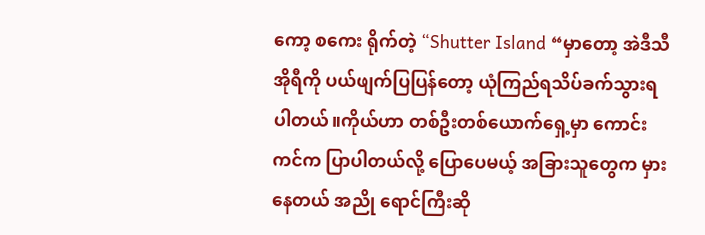ကော့ စကေး ရိုက်တဲ့ “Shutter Island “မှာတော့ အဲဒီသီအိုရီကို ပယ်ဖျက်ပြပြန်တော့ ယုံကြည်ရသိပ်ခက်သွားရပါတယ်။ကိုယ်ဟာ တစ်ဦးတစ်ယောက်ရှေ့မှာ ကောင်းကင်က ပြာပါတယ်လို့ ပြောပေမယ့် အခြားသူတွေက မှားနေတယ် အညို ရောင်ကြီးဆို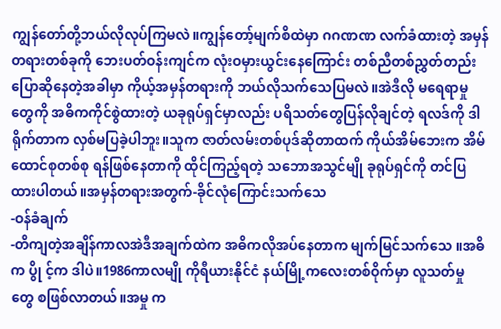ကျွန်တော်တို့ဘယ်လိုလုပ်ကြမလဲ။ကျွန်တော့်မျက်စိထဲမှာ ဂဂဏဏ လက်ခံထားတဲ့ အမှန်တရားတစ်ခုကို ဘေးပတ်ဝန်းကျင်က လုံးဝမှားယွင်းနေကြောင်း တစ်ညီတစ်ညွှတ်တည်း ပြောဆိုနေတဲ့အခါမှာ ကိုယ့်အမှန်တရားကို ဘယ်လိုသက်သေပြမလဲ။အဲဒီလို မရေရာမှု တွေကို အဓိကကိုင်စွဲထားတဲ့ ယခုရုပ်ရှင်မှာလည်း ပရိသတ်တွေပြန်လိုချင်တဲ့ ရလဒ်ကို ဒါရိုက်တာက လှစ်မပြခဲ့ပါဘူး။သူက ဇာတ်လမ်းတစ်ပုဒ်ဆိုတာထက် ကိုယ်အိမ်ဘေးက အိမ်ထောင်စုတစ်စု ရန်ဖြစ်နေတာကို ထိုင်ကြည့်ရတဲ့ သဘောအသွင်မျို ခုရုပ်ရှင်ကို တင်ပြထားပါတယ်။အမှန်တရားအတွက်-ခိုင်လုံကြောင်းသက်သေ
-ဝန်ခံချက်
-တိကျတဲ့အချိန်ကာလအဲဒီအချက်ထဲက အဓိကလိုအပ်နေတာက မျက်မြင်သက်သေ ။အဓိက ပွို င့်က ဒါပဲ။1986ကာလမျို ကိုရီယားနိုင်ငံ နယ်မြို့ကလေးတစ်ဝိုက်မှာ လူသတ်မှု တွေ စဖြစ်လာတယ်။အမှု က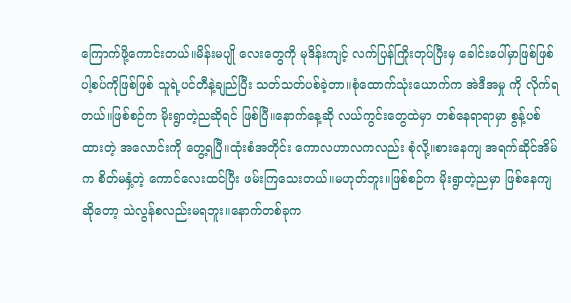ကြောက်ဖို့ကောင်းတယ်။မိန်းမပျို လေးတွေကို မုဒိန်းကျင့် လက်ပြန်ကြိုးတုပ်ပြီးမှ ခေါင်းပေါ်မှာဖြစ်ဖြစ် ပါ့စပ်ကိုဖြစ်ဖြစ် သူရဲ့ပင်တီနဲ့ချည်ပြီး သတ်သတ်ပစ်ခဲ့တာ။စုံထောက်သုံးယောက်က အဲဒီအမှု ကို လိုက်ရတယ်။ဖြစ်စဉ်က မိုးရွာတဲ့ညဆိုရင် ဖြစ်ပြီ။နောက်နေ့ဆို လယ်ကွင်းတွေထဲမှာ တစ်နေရာရာမှာ စွန့်ပစ်ထားတဲ့ အလောင်းကို တွေ့ရပြီ။ထုံးစံအတိုင်း ကောလဟာလကလည်း စုံလို့။စားနေကျ အရက်ဆိုင်အိမ်က စိတ်မနှံ့တဲ့ ကောင်လေးထင်ပြီး ဖမ်းကြသေးတယ်။မဟုတ်ဘူး။ဖြစ်စဉ်က မိုးရွာတဲ့ညမှာ ဖြစ်နေကျဆိုတော့ သဲလွန်စလည်းမရဘူး။နောက်တစ်ခုက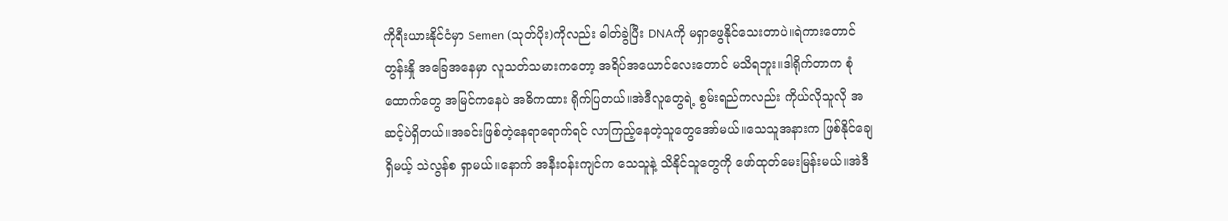ကိုရီးယားနိုင်ငံမှာ Semen (သုတ်ပိုး)ကိုလည်း ဓါတ်ခွဲပြီး DNAကို မရှာဖွေနိုင်သေးတာပဲ။ရဲကားတောင် တွန်းနှို အခြေအနေမှာ လူသတ်သမားကတော့ အရိပ်အယောင်လေးတောင် မသိရဘူး။ဒါရိုက်တာက စုံထောက်တွေ အမြင်ကနေပဲ အဓိကထား ရိုက်ပြတယ်။အဲဒီလူတွေရဲ့ စွမ်းရည်ကလည်း ကိုယ်လိုသူလို အဆင့်ပဲရှိတယ်။အခင်းဖြစ်တဲ့နေရာရောက်ရင် လာကြည့်နေတဲ့သူတွေအော်မယ်။သေသူအနားက ဖြစ်နိုင်ချေ ရှိမယ့် သဲလွန်စ ရှာမယ်။နောက် အနီးဝန်းကျင်က သေသူနဲ့ သိနိုင်သူတွေကို ဖော်ထုတ်မေးမြန်းမယ်။အဲဒီ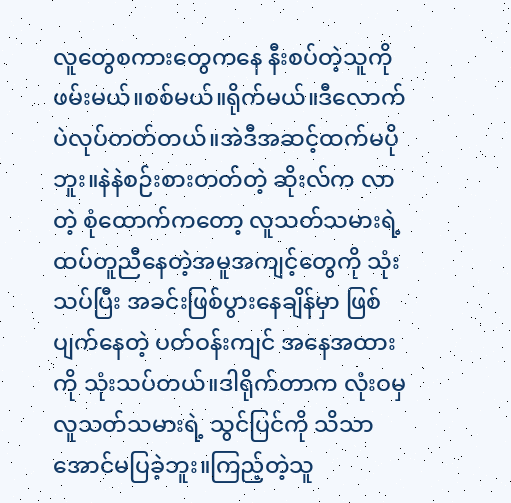လူတွေစကားတွေကနေ နီးစပ်တဲ့သူကို ဖမ်းမယ်။စစ်မယ်။ရိုက်မယ်။ဒီလောက်ပဲလုပ်တတ်တယ်။အဲဒီအဆင့်ထက်မပိုဘူး။နဲနဲစဉ်းစားတတ်တဲ့ ဆိုးလ်က လာတဲ့ စုံထောက်ကတော့ လူသတ်သမားရဲ့ ထပ်တူညီနေတဲ့အမူအကျင့်တွေကို သုံးသပ်ပြီး အခင်းဖြစ်ပွားနေချိန်မှာ ဖြစ်ပျက်နေတဲ့ ပတ်ဝန်းကျင် အနေအထားကို သုံးသပ်တယ်။ဒါရိုက်တာက လုံးဝမှ လူသတ်သမားရဲ့ သွင်ပြင်ကို သိသာအောင်မပြခဲ့ဘူး။ကြည့်တဲ့သူ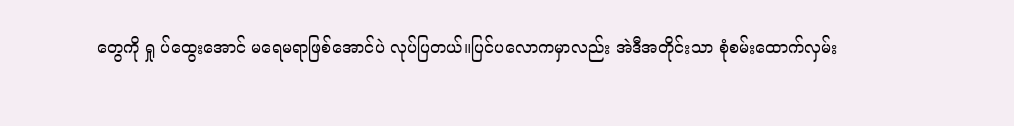တွေကို ရှု ပ်ထွေးအောင် မရေမရာဖြစ်အောင်ပဲ လုပ်ပြတယ်။ပြင်ပလောကမှာလည်း အဲဒီအတိုင်းသာ စုံစမ်းထောက်လှမ်း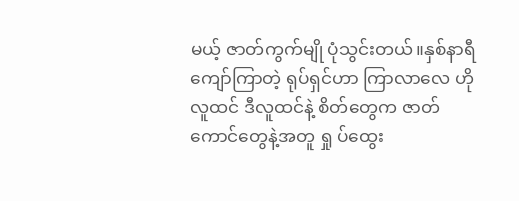မယ့် ဇာတ်ကွက်မျို ပုံသွင်းတယ်။နှစ်နာရီကျော်ကြာတဲ့ ရုပ်ရှင်ဟာ ကြာလာလေ ဟိုလူထင် ဒီလူထင်နဲ့ စိတ်တွေက ဇာတ်ကောင်တွေနဲ့အတူ ရှု ပ်ထွေး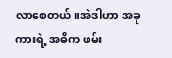လာစေတယ်။အဲဒါဟာ အခုကားရဲ့ အဓိက ဖမ်း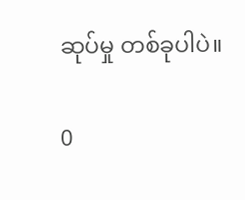ဆုပ်မှု တစ်ခုပါပဲ။

0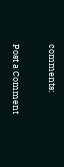comments:

Post a Comment